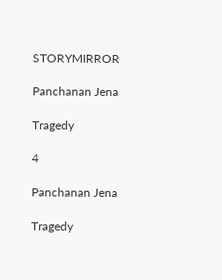STORYMIRROR

Panchanan Jena

Tragedy

4

Panchanan Jena

Tragedy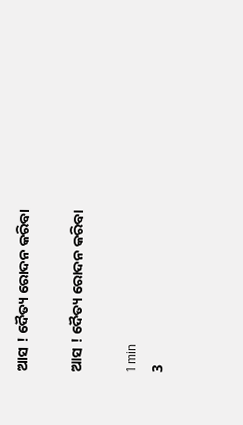ଆସ ! ଦୈତ୍ୟ ରୋଦନ କରିବା

ଆସ ! ଦୈତ୍ୟ ରୋଦନ କରିବା

1 min
3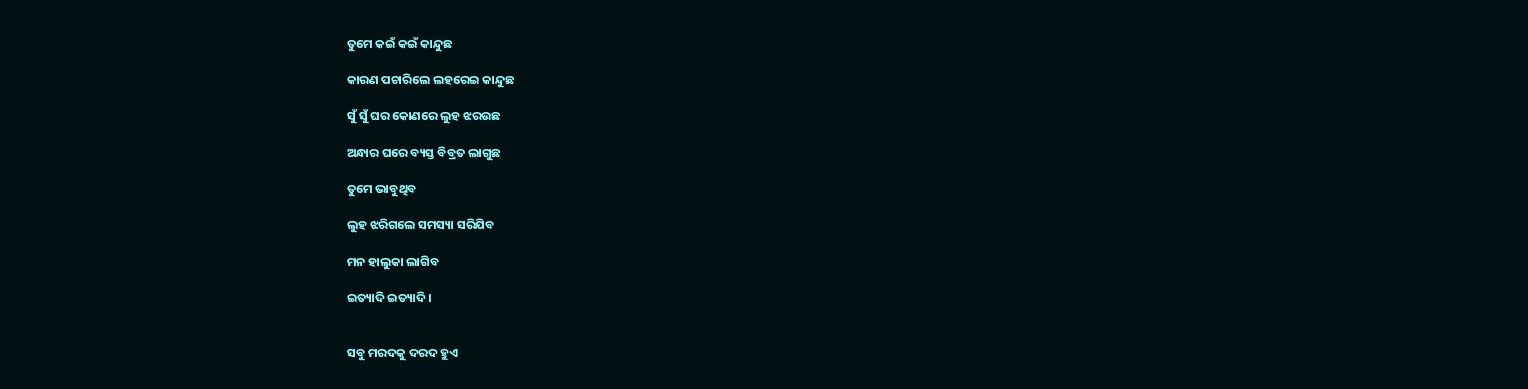ତୁମେ କଇଁ କଇଁ କାନ୍ଦୁଛ

କାରଣ ପଚାରିଲେ ଲହରେଇ କାନ୍ଦୁଛ

ସୁଁ ସୁଁ ଘର କୋଣରେ ଲୁହ ଝରଉଛ

ଅନ୍ଧାର ଘରେ ବ୍ୟସ୍ତ ବିବ୍ରତ ଲାଗୁଛ

ତୁମେ ଭାବୁଥିବ

ଲୁହ ଝରିଗଲେ ସମସ୍ୟା ସରିଯିବ

ମନ ହାଲୁକା ଲାଗିବ

ଇତ୍ୟାଦି ଇତ୍ୟାଦି ।


ସବୁ ମରଦକୁ ଦରଦ ହୁଏ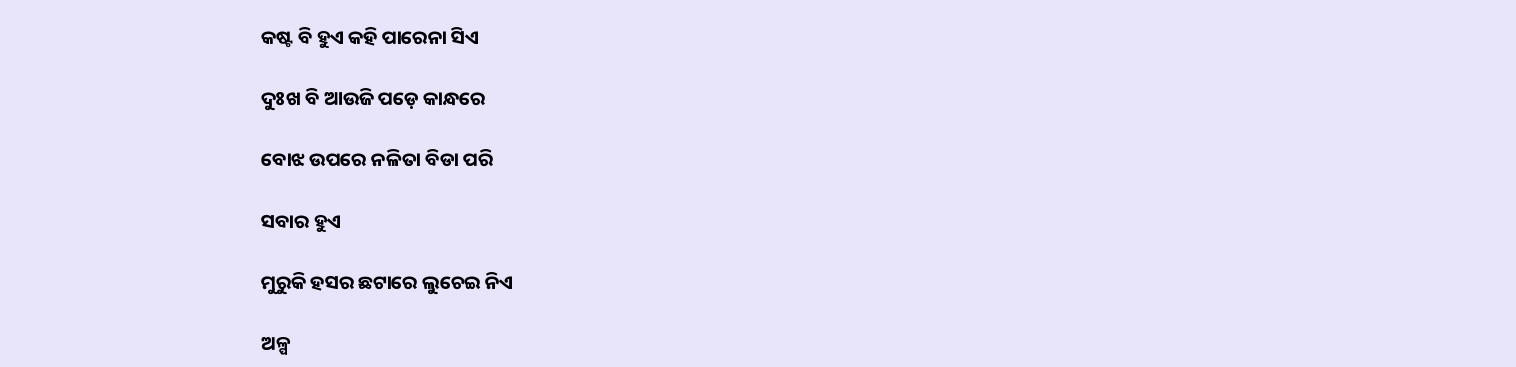କଷ୍ଟ ବି ହୁଏ କହି ପାରେନା ସିଏ

ଦୁଃଖ ବି ଆଉଜି ପଡ଼େ କାନ୍ଧରେ

ବୋଝ ଉପରେ ନଳିତା ବିଡା ପରି

ସବାର ହୁଏ

ମୁରୁକି ହସର ଛଟାରେ ଲୁଚେଇ ନିଏ

ଅଳ୍ପ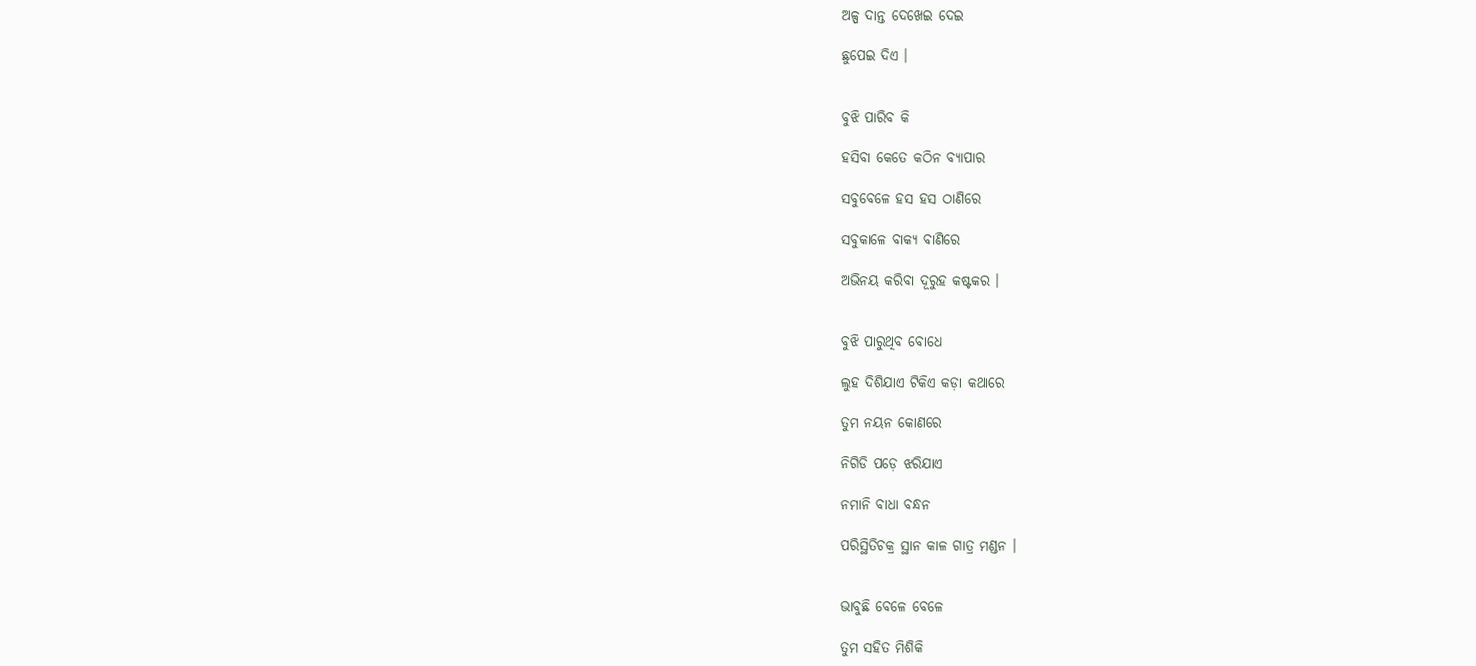ଅଳ୍ପ ଦାନ୍ତ ଦେଖେଇ ଦେଇ

ଛୁପେଇ ଦିଏ ।


ବୁଝି ପାରିବ କି

ହସିବା କେତେ କଠିନ ବ୍ୟାପାର

ସବୁବେଳେ ହସ ହସ ଠାଣିରେ

ସବୁକାଳେ ବାକ୍ୟ ବାଣିରେ

ଅଭିନୟ କରିବା ଦୂରୁହ କଷ୍ଟକର ।


ବୁଝି ପାରୁଥିବ ବୋଧେ

ଲୁହ ଦିଶିଯାଏ ଟିକିଏ କଡ଼ା କଥାରେ

ତୁମ ନୟନ କୋଣରେ

ନିଗିଡି ପଡ଼େ ଝରିଯାଏ

ନମାନି ବାଧା ବନ୍ଧନ

ପରିସ୍ଥିତିଚକ୍ର ସ୍ଥାନ କାଳ ଗାତ୍ର ମଣ୍ଡନ ।


ଭାବୁଛି ବେଳେ ବେଳେ

ତୁମ ସହିତ ମିଶିକି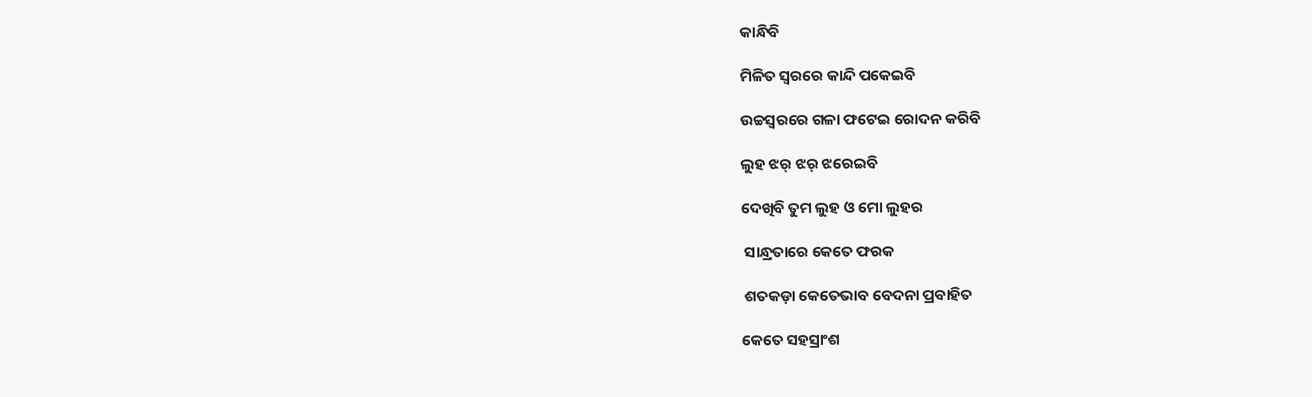କାନ୍ଧିବି

ମିଳିତ ସ୍ୱରରେ କାନ୍ଦି ପକେଇବି

ଉଚ୍ଚସ୍ୱରରେ ଗଳା ଫଟେଇ ରୋଦନ କରିବି

ଲୁହ ଝର୍ ଝର୍ ଝରେଇବି

ଦେଖିବି ତୁମ ଲୁହ ଓ ମୋ ଲୁହର

 ସାନ୍ଧ୍ରତାରେ କେତେ ଫରକ

 ଶତକଡ଼ା କେତେଭାବ ବେଦନା ପ୍ରବାହିତ

କେତେ ସହସ୍ରାଂଶ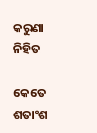କରୁଣା ନିହିତ

କେତେ ଶତାଂଶ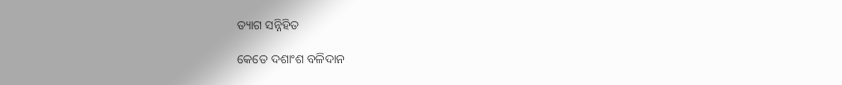ତ୍ୟାଗ ସନ୍ନିହିତ

କେତେ ଦଶାଂଶ ବଳିଦାନ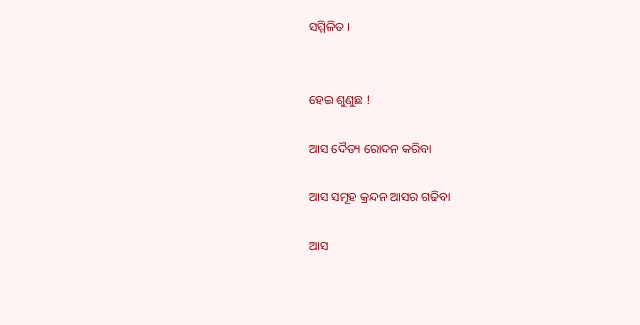ସମ୍ମିଳିତ ।


ହେଇ ଶୁଣୁଛ !

ଆସ ଦୈତ୍ୟ ରୋଦନ କରିବା

ଆସ ସମୂହ କ୍ରନ୍ଦନ ଆସର ଗଢିବା

ଆସ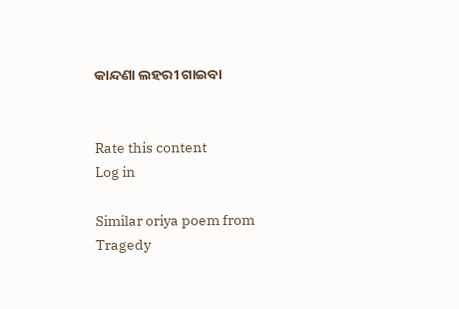କାନ୍ଦଣା ଲହରୀ ଗାଇବା


Rate this content
Log in

Similar oriya poem from Tragedy